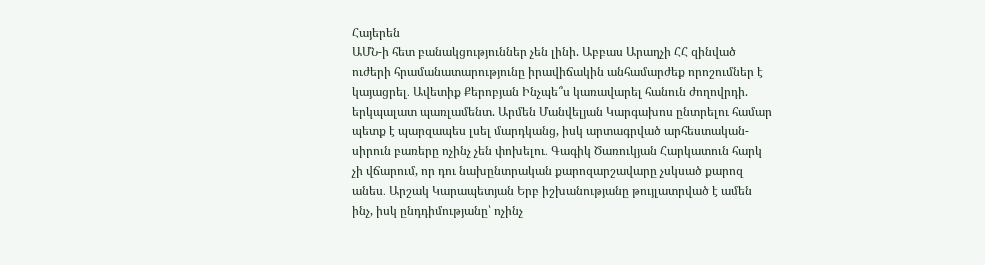Հայերեն
ԱՄՆ-ի հետ բանակցություններ չեն լինի. Աբբաս Արաղչի ՀՀ զինված ուժերի հրամանատարությունը իրավիճակին անհամարժեք որոշումներ է կայացրել․ Ավետիք Քերոբյան Ինչպե՞ս կառավարել հանուն ժողովրդի. երկպալատ պառլամենտ. Արմեն Մանվելյան Կարգախոս ընտրելու համար պետք է պարզապես լսել մարդկանց, իսկ արտագրված արհեստական-սիրուն բառերը ոչինչ չեն փոխելու․ Գագիկ Ծառուկյան Հարկատուն հարկ չի վճարում, որ դու նախընտրական քարոզարշավարը չսկսած քարոզ անես․ Արշակ Կարապետյան Երբ իշխանությանը թույլատրված է ամեն ինչ, իսկ ընդդիմությանը՝ ոչինչ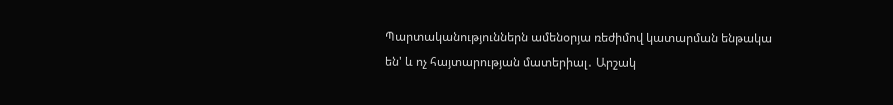Պարտականություններն ամենօրյա ռեժիմով կատարման ենթակա են' և ոչ հայտարության մատերիալ․ Արշակ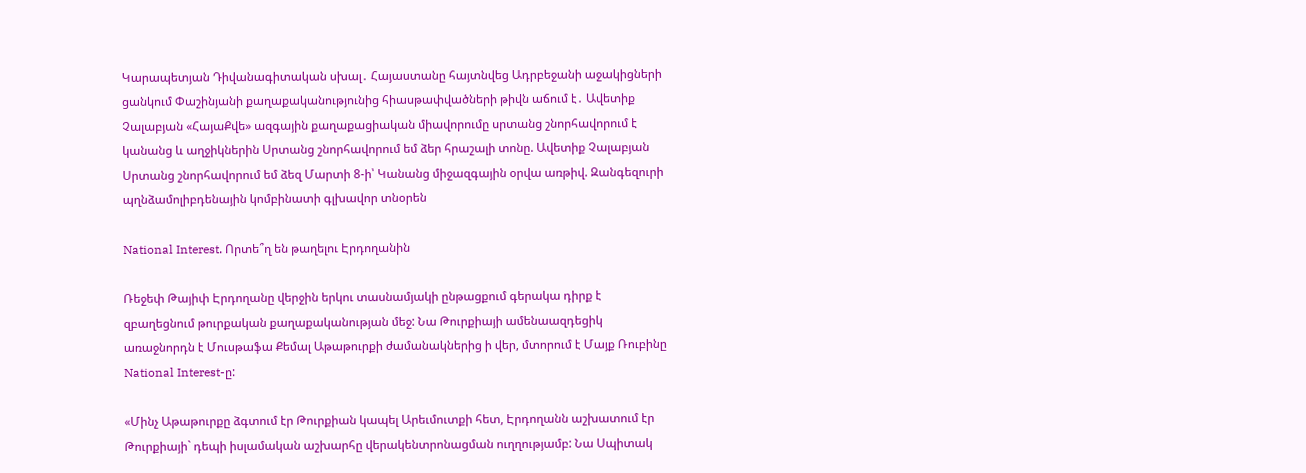Կարապետյան Դիվանագիտական սխալ․ Հայաստանը հայտնվեց Ադրբեջանի աջակիցների ցանկում Փաշինյանի քաղաքականությունից հիասթափվածների թիվն աճում է․ Ավետիք Չալաբյան «ՀայաՔվե» ազգային քաղաքացիական միավորումը սրտանց շնորհավորում է կանանց և աղջիկներին Սրտանց շնորհավորում եմ ձեր հրաշալի տոնը. Ավետիք Չալաբյան Սրտանց շնորհավորում եմ ձեզ Մարտի 8-ի՝ Կանանց միջազգային օրվա առթիվ. Զանգեզուրի պղնձամոլիբդենային կոմբինատի գլխավոր տնօրեն

National Interest. Որտե՞ղ են թաղելու Էրդողանին

Ռեջեփ Թայիփ Էրդողանը վերջին երկու տասնամյակի ընթացքում գերակա դիրք է զբաղեցնում թուրքական քաղաքականության մեջ: Նա Թուրքիայի ամենաազդեցիկ առաջնորդն է Մուսթաֆա Քեմալ Աթաթուրքի ժամանակներից ի վեր, մտորում է Մայք Ռուբինը National Interest-ը:

«Մինչ Աթաթուրքը ձգտում էր Թուրքիան կապել Արեւմուտքի հետ, Էրդողանն աշխատում էր Թուրքիայի` դեպի իսլամական աշխարհը վերակենտրոնացման ուղղությամբ: Նա Սպիտակ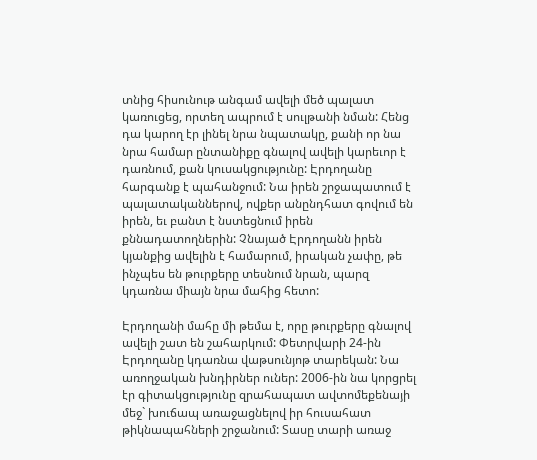տնից հիսունութ անգամ ավելի մեծ պալատ կառուցեց, որտեղ ապրում է սուլթանի նման: Հենց դա կարող էր լինել նրա նպատակը, քանի որ նա նրա համար ընտանիքը գնալով ավելի կարեւոր է դառնում, քան կուսակցությունը: Էրդողանը հարգանք է պահանջում: Նա իրեն շրջապատում է պալատականներով, ովքեր անընդհատ գովում են իրեն, եւ բանտ է նստեցնում իրեն քննադատողներին: Չնայած Էրդողանն իրեն կյանքից ավելին է համարում, իրական չափը, թե ինչպես են թուրքերը տեսնում նրան, պարզ կդառնա միայն նրա մահից հետո:

Էրդողանի մահը մի թեմա է, որը թուրքերը գնալով ավելի շատ են շահարկում: Փետրվարի 24-ին Էրդողանը կդառնա վաթսունյոթ տարեկան: Նա առողջական խնդիրներ ուներ: 2006-ին նա կորցրել էր գիտակցությունը զրահապատ ավտոմեքենայի մեջ` խուճապ առաջացնելով իր հուսահատ թիկնապահների շրջանում: Տասը տարի առաջ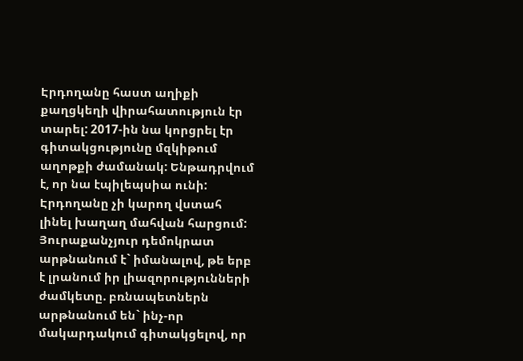Էրդողանը հաստ աղիքի քաղցկեղի վիրահատություն էր տարել: 2017-ին նա կորցրել էր գիտակցությունը մզկիթում աղոթքի ժամանակ: Ենթադրվում է, որ նա էպիլեպսիա ունի: Էրդողանը չի կարող վստահ լինել խաղաղ մահվան հարցում: Յուրաքանչյուր դեմոկրատ արթնանում է` իմանալով, թե երբ է լրանում իր լիազորությունների ժամկետը. բռնապետներն արթնանում են` ինչ-որ մակարդակում գիտակցելով, որ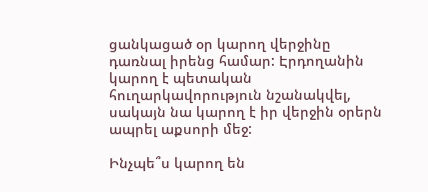ցանկացած օր կարող վերջինը դառնալ իրենց համար: Էրդողանին կարող է պետական հուղարկավորություն նշանակվել, սակայն նա կարող է իր վերջին օրերն ապրել աքսորի մեջ:

Ինչպե՞ս կարող են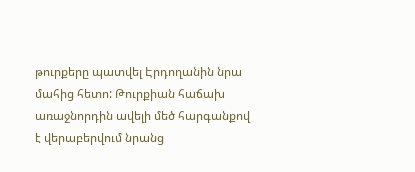թուրքերը պատվել Էրդողանին նրա մահից հետո: Թուրքիան հաճախ առաջնորդին ավելի մեծ հարգանքով է վերաբերվում նրանց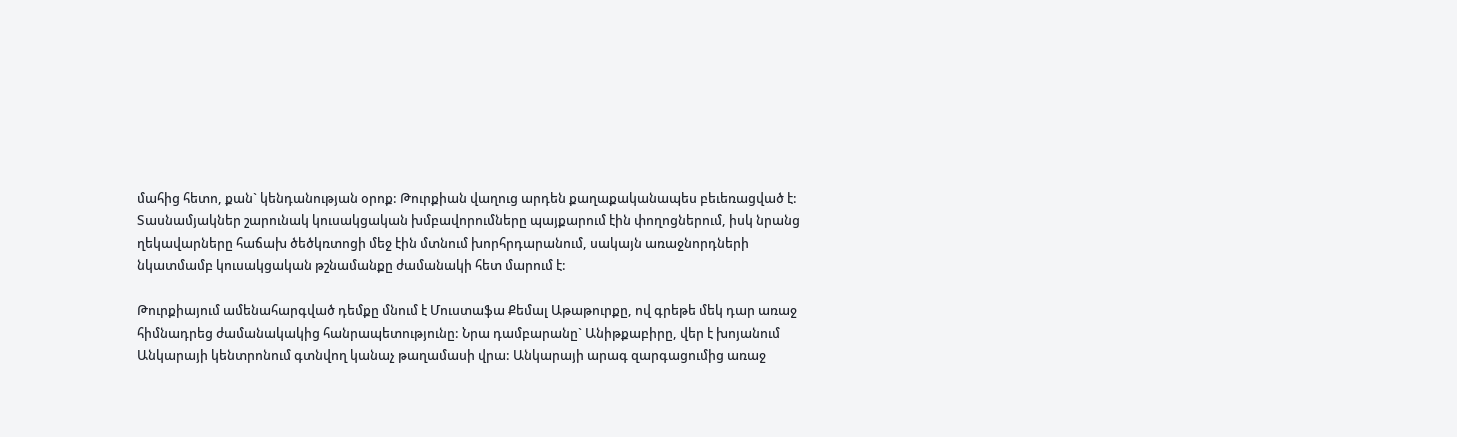մահից հետո, քան` կենդանության օրոք: Թուրքիան վաղուց արդեն քաղաքականապես բեւեռացված է: Տասնամյակներ շարունակ կուսակցական խմբավորումները պայքարում էին փողոցներում, իսկ նրանց ղեկավարները հաճախ ծեծկռտոցի մեջ էին մտնում խորհրդարանում, սակայն առաջնորդների նկատմամբ կուսակցական թշնամանքը ժամանակի հետ մարում է:

Թուրքիայում ամենահարգված դեմքը մնում է Մուստաֆա Քեմալ Աթաթուրքը, ով գրեթե մեկ դար առաջ հիմնադրեց ժամանակակից հանրապետությունը: Նրա դամբարանը` Անիթքաբիրը, վեր է խոյանում Անկարայի կենտրոնում գտնվող կանաչ թաղամասի վրա: Անկարայի արագ զարգացումից առաջ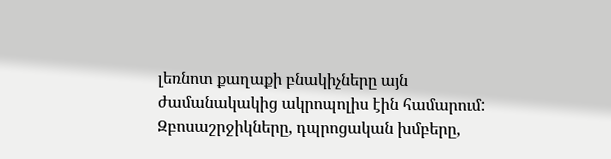լեռնոտ քաղաքի բնակիչները այն ժամանակակից ակրոպոլիս էին համարում: Զբոսաշրջիկները, դպրոցական խմբերը,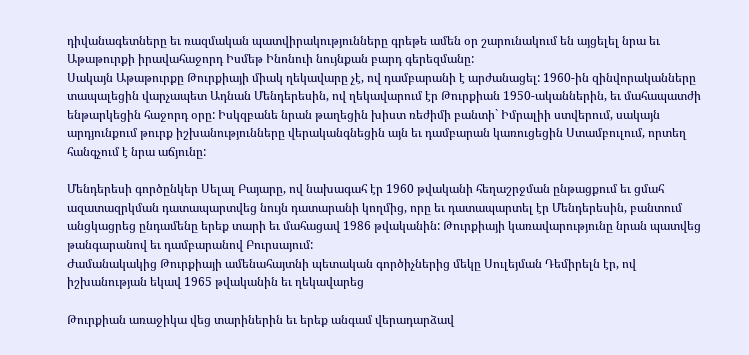դիվանագետները եւ ռազմական պատվիրակությունները գրեթե ամեն օր շարունակում են այցելել նրա եւ Աթաթուրքի իրավահաջորդ Իսմեթ Ինոնուի նույնքան բարդ գերեզմանը:
Սակայն Աթաթուրքը Թուրքիայի միակ ղեկավարը չէ, ով դամբարանի է արժանացել: 1960-ին զինվորականները տապալեցին վարչապետ Ադնան Մենդերեսին, ով ղեկավարում էր Թուրքիան 1950-ականներին, եւ մահապատժի ենթարկեցին հաջորդ օրը: Իսկզբանե նրան թաղեցին խիստ ռեժիմի բանտի` Իմրալիի ստվերում, սակայն արդյունքում թուրք իշխանությունները վերականգնեցին այն եւ դամբարան կառուցեցին Ստամբուլում, որտեղ հանգչում է նրա աճյունը:

Մենդերեսի գործընկեր Սելալ Բայարը, ով նախագահ էր 1960 թվականի հեղաշրջման ընթացքում եւ ցմահ ազատազրկման դատապարտվեց նույն դատարանի կողմից, որը եւ դատապարտել էր Մենդերեսին, բանտում անցկացրեց ընդամենը երեք տարի եւ մահացավ 1986 թվականին: Թուրքիայի կառավարությունը նրան պատվեց թանգարանով եւ դամբարանով Բուրսայում:
Ժամանակակից Թուրքիայի ամենահայտնի պետական գործիչներից մեկը Սուլեյման Դեմիրելն էր, ով իշխանության եկավ 1965 թվականին եւ ղեկավարեց

Թուրքիան առաջիկա վեց տարիներին եւ երեք անգամ վերադարձավ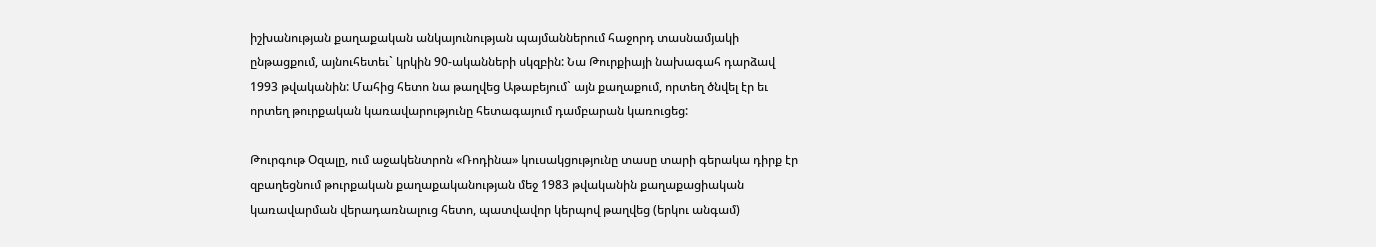իշխանության քաղաքական անկայունության պայմաններում հաջորդ տասնամյակի ընթացքում, այնուհետեւ` կրկին 90-ականների սկզբին: Նա Թուրքիայի նախագահ դարձավ 1993 թվականին: Մահից հետո նա թաղվեց Աթաբեյում` այն քաղաքում, որտեղ ծնվել էր եւ որտեղ թուրքական կառավարությունը հետագայում դամբարան կառուցեց:

Թուրգութ Օզալը, ում աջակենտրոն «Ռոդինա» կուսակցությունը տասը տարի գերակա դիրք էր զբաղեցնում թուրքական քաղաքականության մեջ 1983 թվականին քաղաքացիական կառավարման վերադառնալուց հետո, պատվավոր կերպով թաղվեց (երկու անգամ)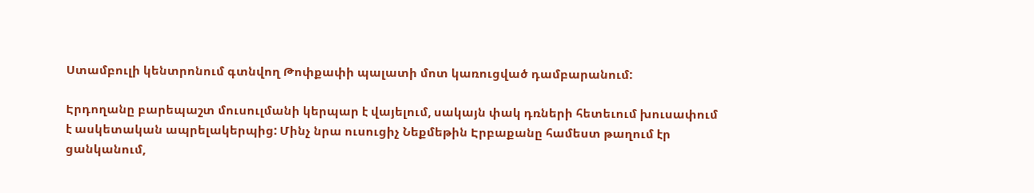Ստամբուլի կենտրոնում գտնվող Թոփքափի պալատի մոտ կառուցված դամբարանում:

Էրդողանը բարեպաշտ մուսուլմանի կերպար է վայելում, սակայն փակ դռների հետեւում խուսափում է ասկետական ապրելակերպից: Մինչ նրա ուսուցիչ Նեքմեթին Էրբաքանը համեստ թաղում էր ցանկանում,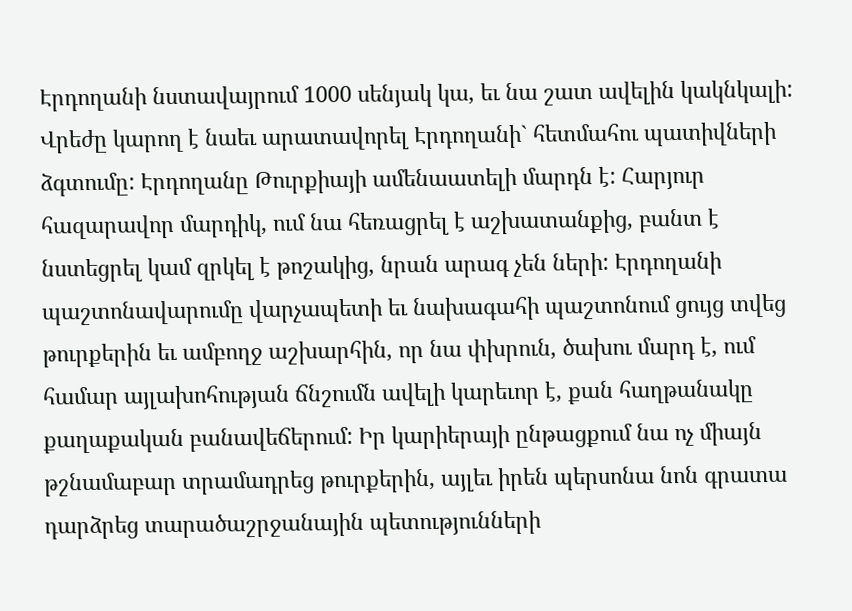Էրդողանի նստավայրում 1000 սենյակ կա, եւ նա շատ ավելին կակնկալի: Վրեժը կարող է նաեւ արատավորել Էրդողանի` հետմահու պատիվների ձգտումը: Էրդողանը Թուրքիայի ամենաատելի մարդն է: Հարյուր հազարավոր մարդիկ, ում նա հեռացրել է աշխատանքից, բանտ է նստեցրել կամ զրկել է թոշակից, նրան արագ չեն ների: Էրդողանի պաշտոնավարումը վարչապետի եւ նախագահի պաշտոնում ցույց տվեց թուրքերին եւ ամբողջ աշխարհին, որ նա փխրուն, ծախու մարդ է, ում համար այլախոհության ճնշումն ավելի կարեւոր է, քան հաղթանակը քաղաքական բանավեճերում: Իր կարիերայի ընթացքում նա ոչ միայն թշնամաբար տրամադրեց թուրքերին, այլեւ իրեն պերսոնա նոն գրատա դարձրեց տարածաշրջանային պետությունների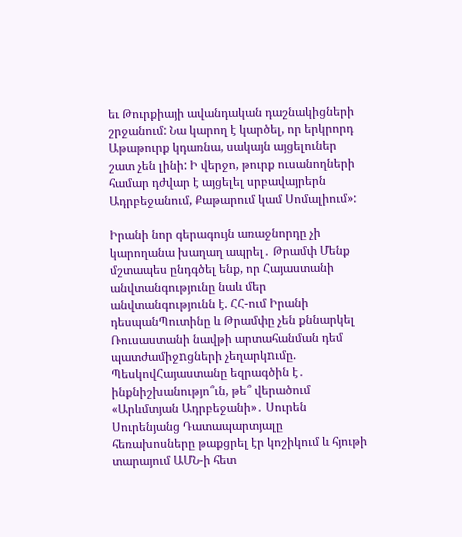եւ Թուրքիայի ավանդական դաշնակիցների շրջանում: Նա կարող է կարծել, որ երկրորդ Աթաթուրք կդառնա, սակայն այցելուներ շատ չեն լինի: Ի վերջո, թուրք ուսանողների համար դժվար է այցելել սրբավայրերն Ադրբեջանում, Քաթարում կամ Սոմալիում»:

Իրանի նոր գերագույն առաջնորդը չի կարողանա խաղաղ ապրել․ Թրամփ Մենք մշտապես ընդգծել ենք, որ Հայաստանի անվտանգությունը նաև մեր անվտանգությունն է. ՀՀ-ում Իրանի դեսպանՊուտինը և Թրամփը չեն քննարկել Ռուսաստանի նավթի արտահանման դեմ պատժամիջnցների չեղարկnւմը. ՊեսկովՀայաստանը եզրագծին է․ ինքնիշխանությո՞ւն, թե՞ վերածում «Արևմտյան Ադրբեջանի»․ Սուրեն Սուրենյանց Դատապարտյալը հեռախոսները թաքցրել էր կոշիկում և հյութի տարայում ԱՄՆ-ի հետ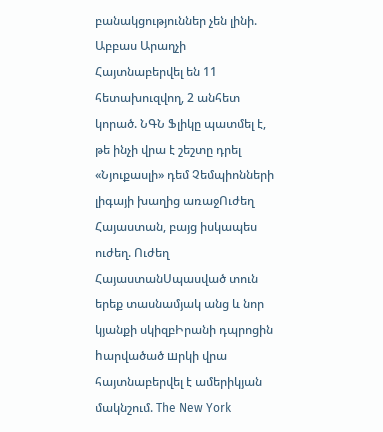բանակցություններ չեն լինի. Աբբաս Արաղչի Հայտնաբերվել են 11 հետախուզվող, 2 անհետ կորած. ՆԳՆ Ֆլիկը պատմել է, թե ինչի վրա է շեշտը դրել «Նյուքասլի» դեմ Չեմպիոնների լիգայի խաղից առաջՈւժեղ Հայաստան, բայց իսկապես ուժեղ. Ուժեղ ՀայաստանՍպասված տուն երեք տասնամյակ անց և նոր կյանքի սկիզբԻրանի դպրոցին hարվածած шրկի վրա հայտնաբերվել է ամերիկյան մակնշում. The New York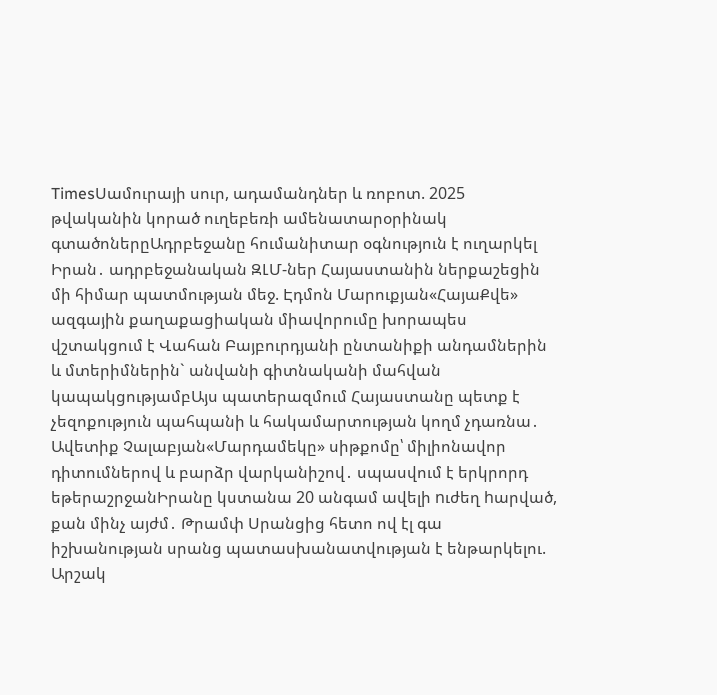TimesՍամուրայի սուր, ադամանդներ և ռոբոտ. 2025 թվականին կորած ուղեբեռի ամենատարօրինակ գտածոներըԱդրբեջանը հումանիտար օգնություն է ուղարկել Իրան․ ադրբեջանական ԶԼՄ-ներ Հայաստանին ներքաշեցին մի հիմար պատմության մեջ. Էդմոն Մարուքյան«ՀայաՔվե» ազգային քաղաքացիական միավորումը խորապես վշտակցում է Վահան Բայբուրդյանի ընտանիքի անդամներին և մտերիմներին` անվանի գիտնականի մահվան կապակցությամբԱյս պատերազմում Հայաստանը պետք է չեզոքություն պահպանի և հակամարտության կողմ չդառնա․ Ավետիք Չալաբյան«Մարդամեկը» սիթքոմը՝ միլիոնավոր դիտումներով և բարձր վարկանիշով․ սպասվում է երկրորդ եթերաշրջանԻրանը կստանա 20 անգամ ավելի nւժեղ hարված, քան մինչ այժմ․ Թրամփ Սրանցից հետո ով էլ գա իշխանության սրանց պատասխանատվության է ենթարկելու. Արշակ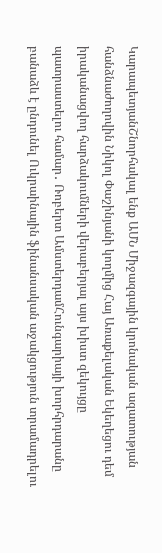ԿարապետյանՇնորհակալ ենք ԱՄՆ Միջազգային կրոնական ազատության հանձնաժողովին Նիկոլ Փաշինյանի կողմից Հայ Առաքելական Եկեղեցու դեմ իրականացվող հարձակումների վերաբերյալ այս խիստ զեկույցը պատրաստելու համար․ Ռոբերտ ԱմստերդամՀունգարիայի խորհրդարանը բանաձև է ընդունել Ուկրաինային ֆինանսական աջակցություն տրամադրելու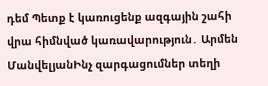դեմ Պետք է կառուցենք ազգային շահի վրա հիմնված կառավարություն․ Արմեն ՄանվելյանԻնչ զարգացումներ տեղի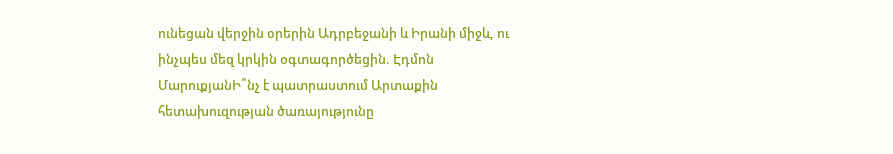ունեցան վերջին օրերին Ադրբեջանի և Իրանի միջև, ու ինչպես մեզ կրկին օգտագործեցին. Էդմոն ՄարուքյանԻ՞նչ է պատրաստում Արտաքին հետախուզության ծառայությունը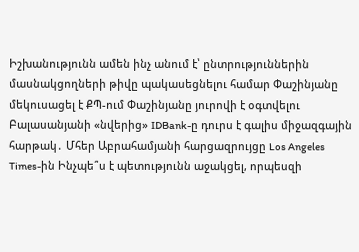Իշխանությունն ամեն ինչ անում է՝ ընտրություններին մասնակցողների թիվը պակասեցնելու համար Փաշինյանը մեկուսացել է ՔՊ-ում Փաշինյանը յուրովի է օգտվելու Բալասանյանի «նվերից» IDBank-ը դուրս է գալիս միջազգային հարթակ․ Մհեր Աբրահամյանի հարցազրույցը Los Angeles Times-ին Ինչպե՞ս է պետությունն աջակցել, որպեսզի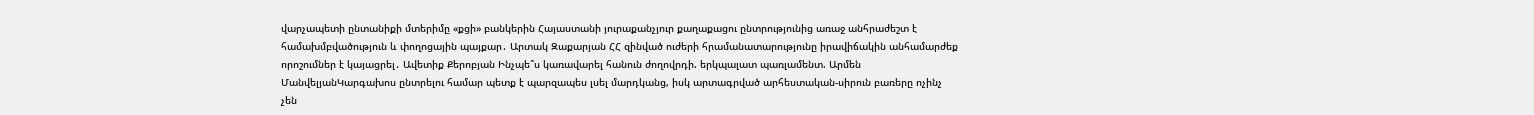վարչապետի ընտանիքի մտերիմը «քցի» բանկերին Հայաստանի յուրաքանչյուր քաղաքացու ընտրությունից առաջ անհրաժեշտ է համախմբվածություն և փողոցային պայքար․ Արտակ Զաքարյան ՀՀ զինված ուժերի հրամանատարությունը իրավիճակին անհամարժեք որոշումներ է կայացրել․ Ավետիք Քերոբյան Ինչպե՞ս կառավարել հանուն ժողովրդի. երկպալատ պառլամենտ. Արմեն ՄանվելյանԿարգախոս ընտրելու համար պետք է պարզապես լսել մարդկանց, իսկ արտագրված արհեստական-սիրուն բառերը ոչինչ չեն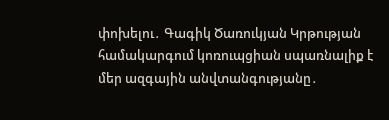փոխելու․ Գագիկ Ծառուկյան Կրթության համակարգում կոռուպցիան սպառնալիք է մեր ազգային անվտանգությանը․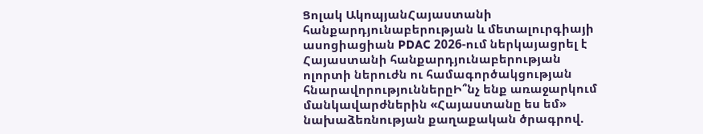Ցոլակ ԱկոպյանՀայաստանի հանքարդյունաբերության և մետալուրգիայի ասոցիացիան PDAC 2026-ում ներկայացրել է Հայաստանի հանքարդյունաբերության ոլորտի ներուժն ու համագործակցության հնարավորություններըԻ՞նչ ենք առաջարկում մանկավարժներին «Հայաստանը ես եմ» նախաձեռնության քաղաքական ծրագրով.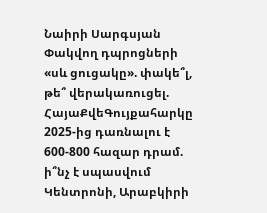Նաիրի Սարգսյան Փակվող դպրոցների «սև ցուցակը». փակե՞լ, թե՞ վերակառուցել. ՀայաՔվեԳույքահարկը 2025-ից դառնալու է 600-800 հազար դրամ. ի՞նչ է սպասվում Կենտրոնի, Արաբկիրի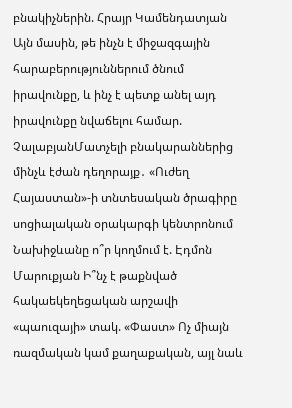բնակիչներին. Հրայր Կամենդատյան Այն մասին, թե ինչն է միջազգային հարաբերություններում ծնում իրավունքը, և ինչ է պետք անել այդ իրավունքը նվաճելու համար. ՉալաբյանՄատչելի բնակարաններից մինչև էժան դեղորայք․ «Ուժեղ Հայաստան»-ի տնտեսական ծրագիրը սոցիալական օրակարգի կենտրոնում Նախիջևանը ո՞ր կողմում է. Էդմոն Մարուքյան Ի՞նչ է թաքնված հակաեկեղեցական արշավի «պաուզայի» տակ. «Փաստ» Ոչ միայն ռազմական կամ քաղաքական, այլ նաև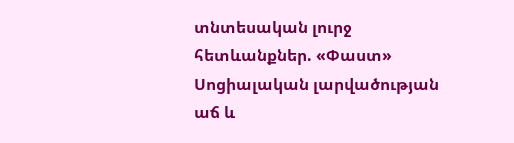տնտեսական լուրջ հետևանքներ. «Փաստ» Սոցիալական լարվածության աճ և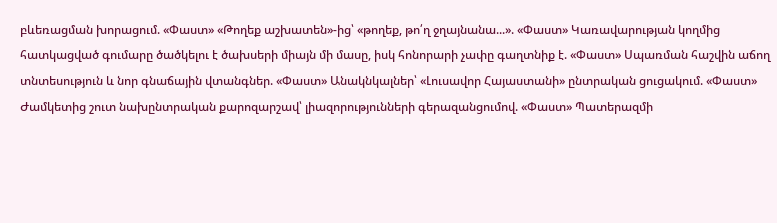բևեռացման խորացում. «Փաստ» «Թողեք աշխատեն»-ից՝ «թողեք, թո՛ղ ջղայնանա...». «Փաստ» Կառավարության կողմից հատկացված գումարը ծածկելու է ծախսերի միայն մի մասը, իսկ հոնորարի չափը գաղտնիք է. «Փաստ» Սպառման հաշվին աճող տնտեսություն և նոր գնաճային վտանգներ. «Փաստ» Անակնկալներ՝ «Լուսավոր Հայաստանի» ընտրական ցուցակում. «Փաստ» Ժամկետից շուտ նախընտրական քարոզարշավ՝ լիազորությունների գերազանցումով. «Փաստ» Պատերազմի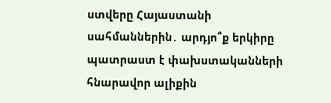ստվերը Հայաստանի սահմաններին․ արդյո՞ք երկիրը պատրաստ է փախստականների հնարավոր ալիքին